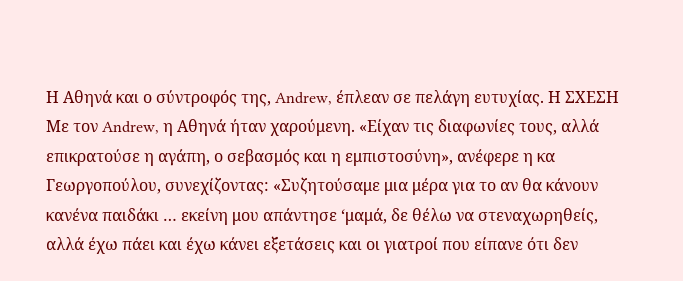Η Αθηνά και ο σύντροφός της, Andrew, έπλεαν σε πελάγη ευτυχίας. Η ΣΧΕΣΗ Με τον Andrew, η Αθηνά ήταν χαρούμενη. «Είχαν τις διαφωνίες τους, αλλά επικρατούσε η αγάπη, ο σεβασμός και η εμπιστοσύνη», ανέφερε η κα Γεωργοπούλου, συνεχίζοντας: «Συζητούσαμε μια μέρα για το αν θα κάνουν κανένα παιδάκι … εκείνη μου απάντησε ‘μαμά, δε θέλω να στεναχωρηθείς, αλλά έχω πάει και έχω κάνει εξετάσεις και οι γιατροί που είπανε ότι δεν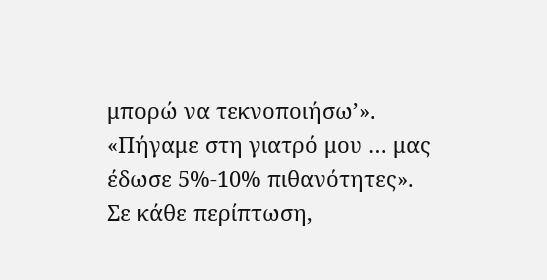μπορώ να τεκνοποιήσω’». «Πήγαμε στη γιατρό μου … μας έδωσε 5%-10% πιθανότητες». Σε κάθε περίπτωση,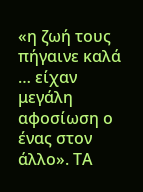«η ζωή τους πήγαινε καλά … είχαν μεγάλη αφοσίωση ο ένας στον άλλο». ΤΑ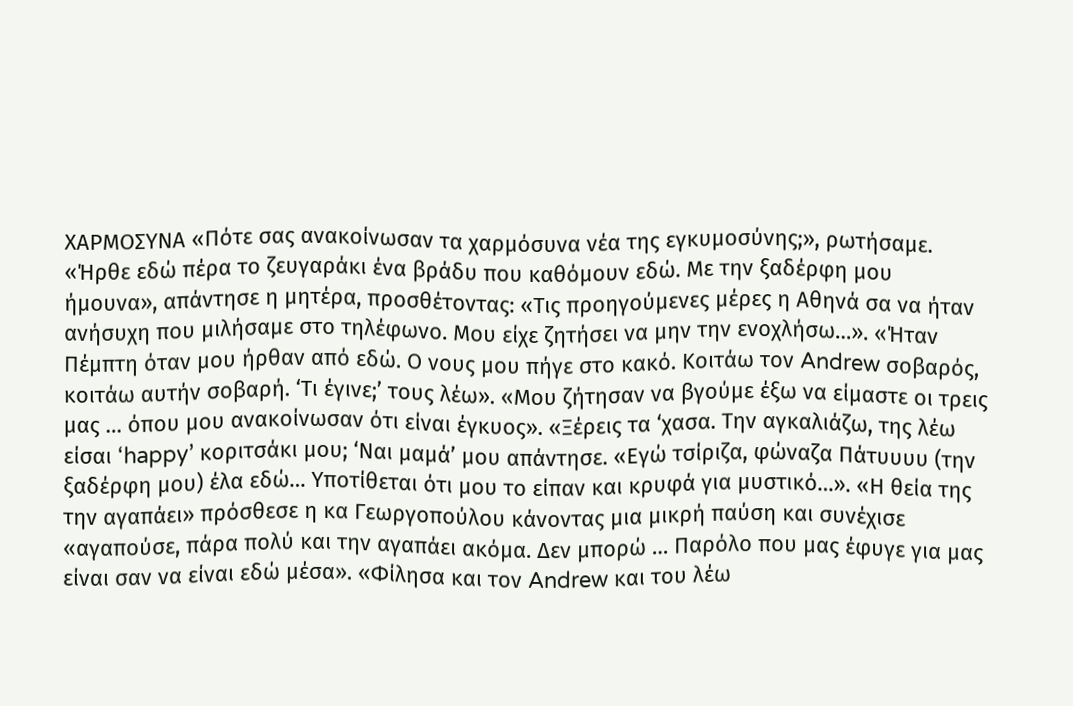ΧΑΡΜΟΣΥΝΑ «Πότε σας ανακοίνωσαν τα χαρμόσυνα νέα της εγκυμοσύνης;», ρωτήσαμε. «Ήρθε εδώ πέρα το ζευγαράκι ένα βράδυ που καθόμουν εδώ. Με την ξαδέρφη μου ήμουνα», απάντησε η μητέρα, προσθέτοντας: «Τις προηγούμενες μέρες η Αθηνά σα να ήταν ανήσυχη που μιλήσαμε στο τηλέφωνο. Μου είχε ζητήσει να μην την ενοχλήσω…». «Ήταν Πέμπτη όταν μου ήρθαν από εδώ. Ο νους μου πήγε στο κακό. Κοιτάω τον Andrew σοβαρός, κοιτάω αυτήν σοβαρή. ‘Τι έγινε;’ τους λέω». «Μου ζήτησαν να βγούμε έξω να είμαστε οι τρεις μας … όπου μου ανακοίνωσαν ότι είναι έγκυος». «Ξέρεις τα ‘χασα. Την αγκαλιάζω, της λέω είσαι ‘happy’ κοριτσάκι μου; ‘Ναι μαμά’ μου απάντησε. «Εγώ τσίριζα, φώναζα Πάτυυυυ (την ξαδέρφη μου) έλα εδώ… Υποτίθεται ότι μου το είπαν και κρυφά για μυστικό…». «Η θεία της την αγαπάει» πρόσθεσε η κα Γεωργοπούλου κάνοντας μια μικρή παύση και συνέχισε «αγαπούσε, πάρα πολύ και την αγαπάει ακόμα. Δεν μπορώ … Παρόλο που μας έφυγε για μας είναι σαν να είναι εδώ μέσα». «Φίλησα και τον Andrew και του λέω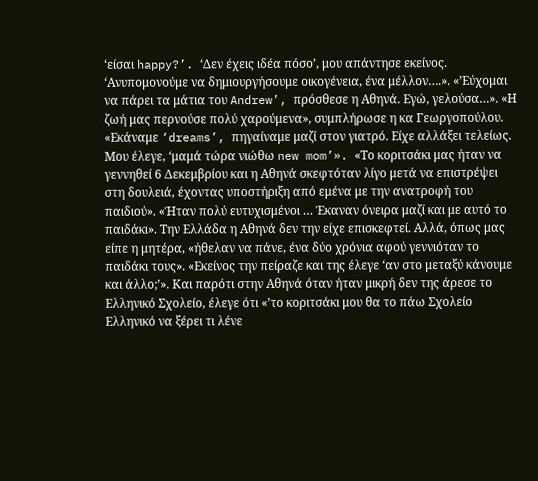‘είσαι happy?’. ‘Δεν έχεις ιδέα πόσο’, μου απάντησε εκείνος. ‘Ανυπομονούμε να δημιουργήσουμε οικογένεια, ένα μέλλον….». «’Εύχομαι να πάρει τα μάτια του Andrew’, πρόσθεσε η Αθηνά. Εγώ, γελούσα…». «Η ζωή μας περνούσε πολύ χαρούμενα», συμπλήρωσε η κα Γεωργοπούλου. «Εκάναμε ‘dreams’, πηγαίναμε μαζί στον γιατρό. Είχε αλλάξει τελείως. Μου έλεγε, ‘μαμά τώρα νιώθω new mom’». «Το κοριτσάκι μας ήταν να γεννηθεί 6 Δεκεμβρίου και η Αθηνά σκεφτόταν λίγο μετά να επιστρέψει στη δουλειά, έχοντας υποστήριξη από εμένα με την ανατροφή του παιδιού». «Ήταν πολύ ευτυχισμένοι … Έκαναν όνειρα μαζί και με αυτό το παιδάκι». Την Ελλάδα η Αθηνά δεν την είχε επισκεφτεί. Αλλά, όπως μας είπε η μητέρα, «ήθελαν να πάνε, ένα δύο χρόνια αφού γεννιόταν το παιδάκι τους». «Εκείνος την πείραζε και της έλεγε ‘αν στο μεταξύ κάνουμε και άλλο;’». Και παρότι στην Αθηνά όταν ήταν μικρή δεν της άρεσε το Ελληνικό Σχολείο, έλεγε ότι «’το κοριτσάκι μου θα το πάω Σχολείο Ελληνικό να ξέρει τι λένε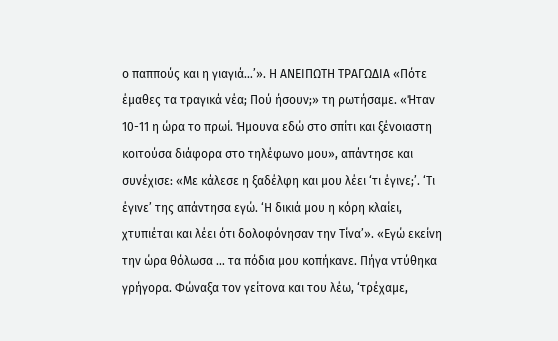ο παππούς και η γιαγιά…’». Η ΑΝΕΙΠΩΤΗ ΤΡΑΓΩΔΙΑ «Πότε έμαθες τα τραγικά νέα; Πού ήσουν;» τη ρωτήσαμε. «Ήταν 10-11 η ώρα το πρωί. Ήμουνα εδώ στο σπίτι και ξένοιαστη κοιτούσα διάφορα στο τηλέφωνο μου», απάντησε και συνέχισε: «Με κάλεσε η ξαδέλφη και μου λέει ‘τι έγινε;’. ‘Τι έγινε’ της απάντησα εγώ. ‘Η δικιά μου η κόρη κλαίει, χτυπιέται και λέει ότι δολοφόνησαν την Τίνα’». «Εγώ εκείνη την ώρα θόλωσα … τα πόδια μου κοπήκανε. Πήγα ντύθηκα γρήγορα. Φώναξα τον γείτονα και του λέω, ‘τρέχαμε,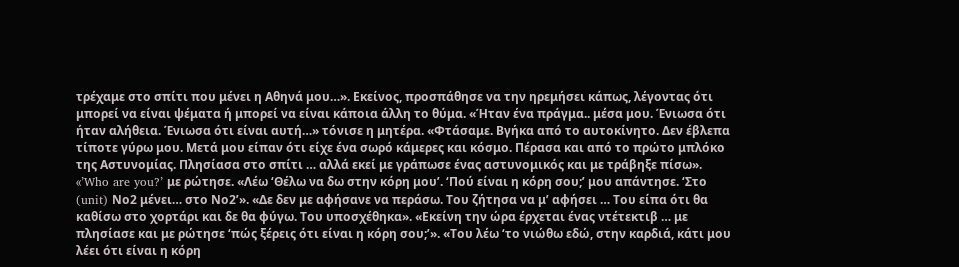τρέχαμε στο σπίτι που μένει η Αθηνά μου…». Εκείνος, προσπάθησε να την ηρεμήσει κάπως, λέγοντας ότι μπορεί να είναι ψέματα ή μπορεί να είναι κάποια άλλη το θύμα. «Ήταν ένα πράγμα.. μέσα μου. Ένιωσα ότι ήταν αλήθεια. Ένιωσα ότι είναι αυτή…» τόνισε η μητέρα. «Φτάσαμε. Βγήκα από το αυτοκίνητο. Δεν έβλεπα τίποτε γύρω μου. Μετά μου είπαν ότι είχε ένα σωρό κάμερες και κόσμο. Πέρασα και από το πρώτο μπλόκο της Αστυνομίας. Πλησίασα στο σπίτι … αλλά εκεί με γράπωσε ένας αστυνομικός και με τράβηξε πίσω». «’Who are you?’ με ρώτησε. «Λέω ‘Θέλω να δω στην κόρη μου’. ‘Πού είναι η κόρη σου;’ μου απάντησε. ‘Στο (unit) Νο2 μένει… στο Νο2’». «Δε δεν με αφήσανε να περάσω. Του ζήτησα να μ’ αφήσει … Του είπα ότι θα καθίσω στο χορτάρι και δε θα φύγω. Του υποσχέθηκα». «Εκείνη την ώρα έρχεται ένας ντέτεκτιβ … με πλησίασε και με ρώτησε ‘πώς ξέρεις ότι είναι η κόρη σου;’». «Του λέω ‘το νιώθω εδώ, στην καρδιά, κάτι μου λέει ότι είναι η κόρη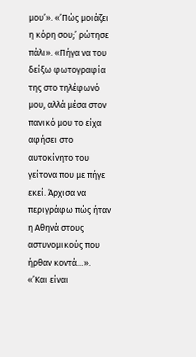μου’». «’Πώς μοιάζει η κόρη σου;’ ρώτησε πάλι». «Πήγα να του δείξω φωτογραφία της στο τηλέφωνό μου, αλλά μέσα στον πανικό μου το είχα αφήσει στο αυτοκίνητο του γείτονα που με πήγε εκεί. Άρχισα να περιγράφω πώς ήταν η Αθηνά στους αστυνομικούς που ήρθαν κοντά…». «’Και είναι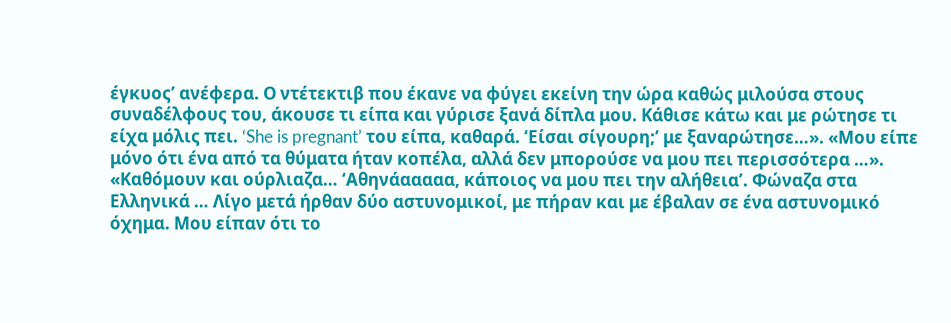έγκυος’ ανέφερα. Ο ντέτεκτιβ που έκανε να φύγει εκείνη την ώρα καθώς μιλούσα στους συναδέλφους του, άκουσε τι είπα και γύρισε ξανά δίπλα μου. Κάθισε κάτω και με ρώτησε τι είχα μόλις πει. ‘She is pregnant’ του είπα, καθαρά. ‘Είσαι σίγουρη;’ με ξαναρώτησε…». «Μου είπε μόνο ότι ένα από τα θύματα ήταν κοπέλα, αλλά δεν μπορούσε να μου πει περισσότερα …». «Καθόμουν και ούρλιαζα… ‘Αθηνάααααα, κάποιος να μου πει την αλήθεια’. Φώναζα στα Ελληνικά … Λίγο μετά ήρθαν δύο αστυνομικοί, με πήραν και με έβαλαν σε ένα αστυνομικό όχημα. Μου είπαν ότι το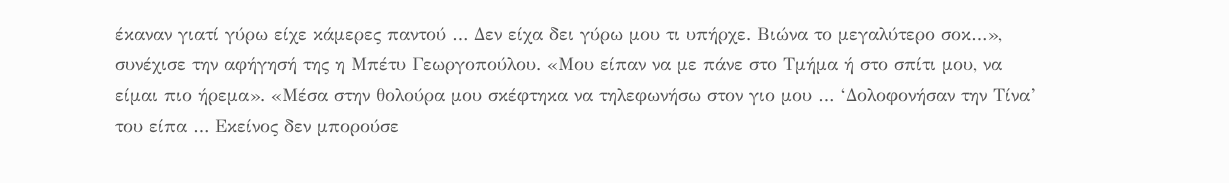έκαναν γιατί γύρω είχε κάμερες παντού … Δεν είχα δει γύρω μου τι υπήρχε. Βιώνα το μεγαλύτερο σοκ…», συνέχισε την αφήγησή της η Μπέτυ Γεωργοπούλου. «Μου είπαν να με πάνε στο Τμήμα ή στο σπίτι μου, να είμαι πιο ήρεμα». «Μέσα στην θολούρα μου σκέφτηκα να τηλεφωνήσω στον γιο μου … ‘Δολοφονήσαν την Τίνα’ του είπα … Εκείνος δεν μπορούσε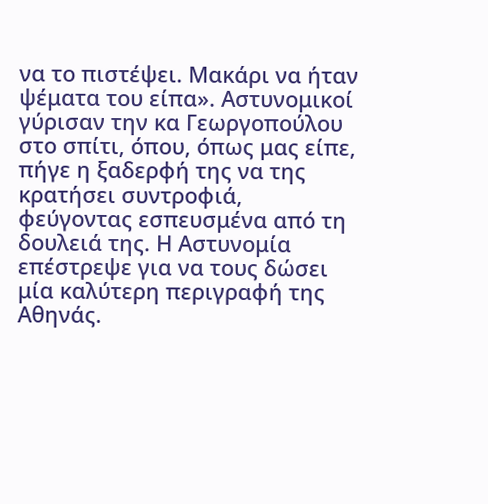να το πιστέψει. Μακάρι να ήταν ψέματα του είπα». Αστυνομικοί γύρισαν την κα Γεωργοπούλου στο σπίτι, όπου, όπως μας είπε, πήγε η ξαδερφή της να της κρατήσει συντροφιά, φεύγοντας εσπευσμένα από τη δουλειά της. Η Αστυνομία επέστρεψε για να τους δώσει μία καλύτερη περιγραφή της Αθηνάς.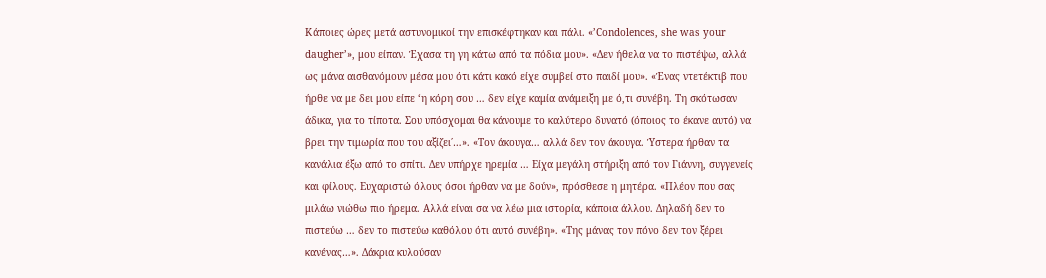Κάποιες ώρες μετά αστυνομικοί την επισκέφτηκαν και πάλι. «’Condolences, she was your daugher’», μου είπαν. Έχασα τη γη κάτω από τα πόδια μου». «Δεν ήθελα να το πιστέψω, αλλά ως μάνα αισθανόμουν μέσα μου ότι κάτι κακό είχε συμβεί στο παιδί μου». «Ένας ντετέκτιβ που ήρθε να με δει μου είπε ‘η κόρη σου … δεν είχε καμία ανάμειξη με ό,τι συνέβη. Τη σκότωσαν άδικα, για το τίποτα. Σου υπόσχομαι θα κάνουμε το καλύτερο δυνατό (όποιος το έκανε αυτό) να βρει την τιμωρία που του αξίζει΄…». «Τον άκουγα… αλλά δεν τον άκουγα. Ύστερα ήρθαν τα κανάλια έξω από το σπίτι. Δεν υπήρχε ηρεμία … Είχα μεγάλη στήριξη από τον Γιάννη, συγγενείς και φίλους. Ευχαριστώ όλους όσοι ήρθαν να με δούν», πρόσθεσε η μητέρα. «Πλέον που σας μιλάω νιώθω πιο ήρεμα. Αλλά είναι σα να λέω μια ιστορία, κάποια άλλου. Δηλαδή δεν το πιστεύω … δεν το πιστεύω καθόλου ότι αυτό συνέβη». «Της μάνας τον πόνο δεν τον ξέρει κανένας…». Δάκρια κυλούσαν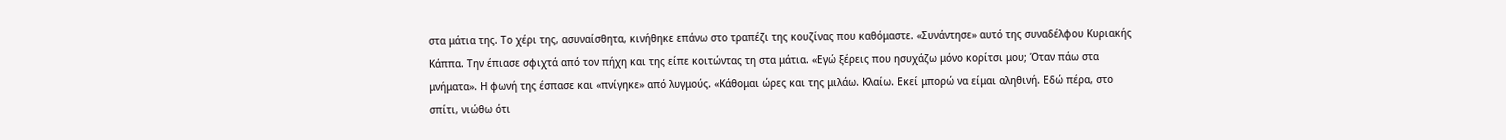στα μάτια της. Το χέρι της, ασυναίσθητα, κινήθηκε επάνω στο τραπέζι της κουζίνας που καθόμαστε. «Συνάντησε» αυτό της συναδέλφου Κυριακής Κάππα. Την έπιασε σφιχτά από τον πήχη και της είπε κοιτώντας τη στα μάτια. «Εγώ ξέρεις που ησυχάζω μόνο κορίτσι μου; Όταν πάω στα μνήματα». Η φωνή της έσπασε και «πνίγηκε» από λυγμούς. «Κάθομαι ώρες και της μιλάω. Κλαίω. Εκεί μπορώ να είμαι αληθινή. Εδώ πέρα, στο σπίτι, νιώθω ότι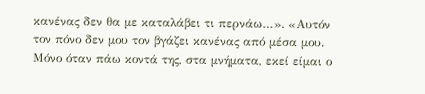κανένας δεν θα με καταλάβει τι περνάω…». «Αυτόν τον πόνο δεν μου τον βγάζει κανένας από μέσα μου. Μόνο όταν πάω κοντά της, στα μνήματα, εκεί είμαι ο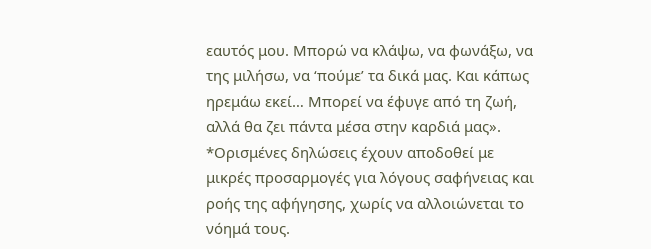εαυτός μου. Μπορώ να κλάψω, να φωνάξω, να της μιλήσω, να ‘πούμε’ τα δικά μας. Και κάπως ηρεμάω εκεί… Μπορεί να έφυγε από τη ζωή, αλλά θα ζει πάντα μέσα στην καρδιά μας». *Ορισμένες δηλώσεις έχουν αποδοθεί με μικρές προσαρμογές για λόγους σαφήνειας και ροής της αφήγησης, χωρίς να αλλοιώνεται το νόημά τους.